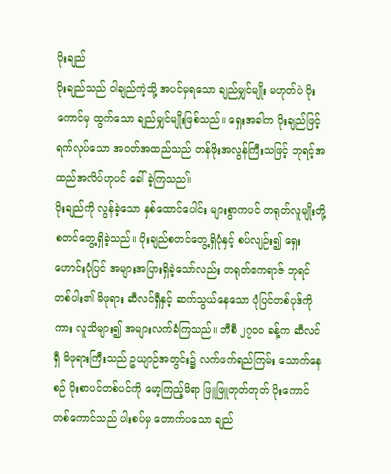ပိုးချည်
ပိုးချည်သည် ဝါချည်ကဲ့သို့ အပင်မှရသော ချည်မျှင်မျိုး မဟုတ်ပဲ ပိုးကောင်မှ ထွက်သော ချည်မျှင်မျိုးဖြစ်သည်။ ရှေးအခါက ပိုးချည်ဖြင့် ရက်လုပ်သော အဝတ်အထည်သည် တန်ဖိုးအလွန်ကြီးသဖြင့် ဘုရင့်အထည်အလိပ်ဟုပင် ခေါ်ခဲ့ကြသည။်
ပိုးချည်ကို လွန်ခဲ့သော နှစ်ထောင်ပေါင်း များစွာကပင် တရုတ်လူမျိုးတို့ စတင်တွေ့ရှိခဲ့သည်။ ပိုးချည်စတင်တွေ့ရှိပုံနှင့် စပ်လျဉ်း၍ ရှေးဟောင်းပုံပြင် အများအပြားရှိခဲ့သော်လည်း တရုတ်ဧကရာဇ် ဘုရင်တစ်ပါး၏ မိဖုရား ဆီလင်ရှီနှင့် ဆက်သွယ်နေသော ပုံပြင်တစ်ပုဒ်ကိုကား လူသိများ၍ အများလက်ခံကြသည်။ ဘီစီ ၂၇၀၀ ခန့်က ဆီလင်ရှီ မိဖုရားကြီးသည် ဥယျာဉ်အတွင်း၌ လက်ဖက်ရည်ကြမ်း သောက်နေစဉ် ပိုးစာပင်တစ်ပင်ကို မော့ကြည့်မိရာ ဖြူဖြူတုတ်တုတ် ပိုးကောင်တစ်ကောင်သည် ပါးစပ်မှ တောက်ပသော ချည်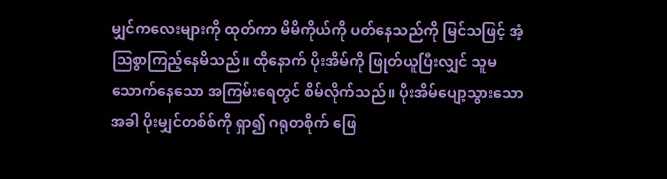မျှင်ကလေးများကို ထုတ်ကာ မိမိကိုယ်ကို ပတ်နေသည်ကို မြင်သဖြင့် အံ့ဩစွာကြည့်နေမိသည်။ ထိုနောက် ပိုးအိမ်ကို ဖြုတ်ယူပြီးလျှင် သူမသောက်နေသော အကြမ်းရေတွင် စိမ်လိုက်သည်။ ပိုးအိမ်ပျော့သွားသောအခါ ပိုးမျှင်တစ်စ်ကို ရှာ၍ ဂရုတစိုက် ဖြေ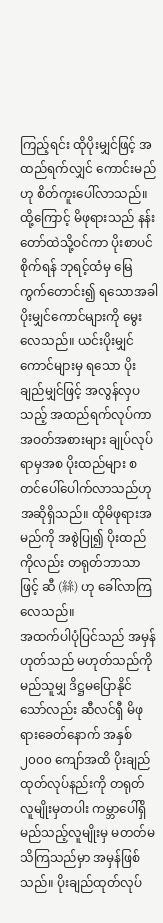ကြည့်ရင်း ထိုပိုးမျှင်ဖြင့် အထည်ရက်လျှင် ကောင်းမည်ဟု စိတ်ကူးပေါ်လာသည်။
ထို့ကြောင့် မိဖုရားသည် နန်းတော်ထဲသို့ဝင်ကာ ပိုးစာပင်စိုက်ရန် ဘုရင့်ထံမှ မြေကွက်တောင်း၍ ရသောအခါ ပိုးမျှင်ကောင်များကို မွေးလေသည်။ ယင်းပိုးမျှင်ကောင်များမှ ရသော ပိုးချည်မျှင်ဖြင့် အလွန်လှပသည့် အထည်ရက်လုပ်ကာ အဝတ်အစားများ ချုပ်လုပ်ရာမှအစ ပိုးထည်များ စတင်ပေါ်ပေါက်လာသည်ဟု အဆိုရှိသည်။ ထိုမိဖုရားအမည်ကို အစွဲပြု၍ ပိုးထည်ကိုလည်း တရုတ်ဘာသာဖြင့် ဆီ (絲) ဟု ခေါ်လာကြလေသည်။
အထက်ပါပုံပြင်သည် အမှန်ဟုတ်သည် မဟုတ်သည်ကို မည်သူမျှ ဒိဋ္ဌမပြောနိုင်သော်လည်း ဆီလင်ရှီ မိဖုရားခေတ်နောက် အနှစ် ၂၀၀၀ ကျော်အထိ ပိုးချည်ထုတ်လုပ်နည်းကို တရုတ်လူမျိုးမှတပါး ကမ္ဘာပေါ်ရှိ မည်သည့်လူမျိုးမှ မတတ်မသိကြသည်မှာ အမှန်ဖြစ်သည်။ ပိုးချည်ထုတ်လုပ်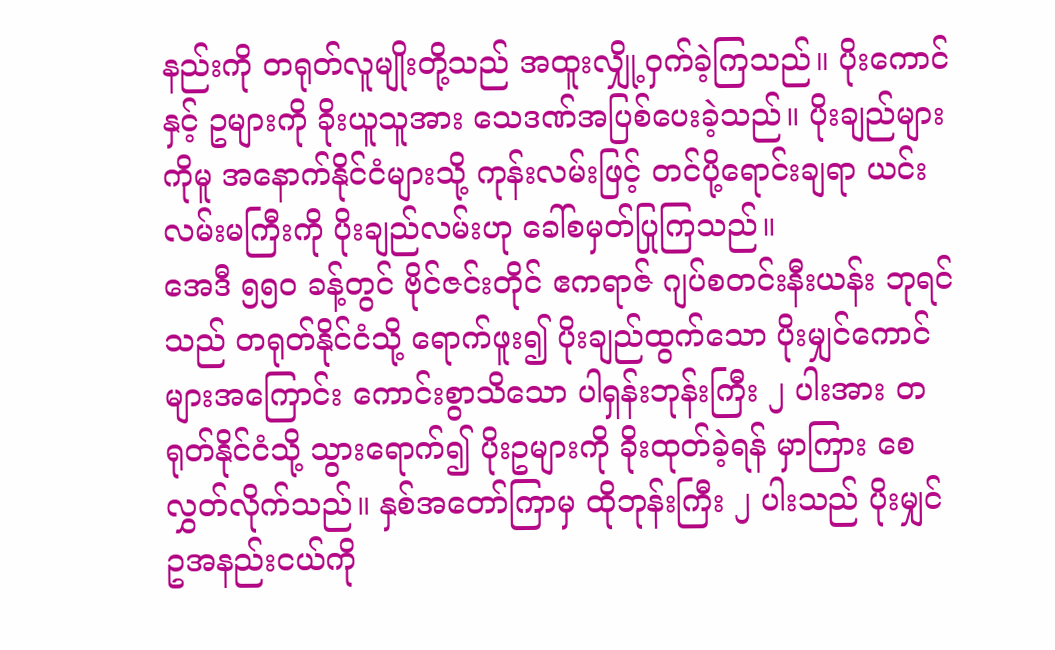နည်းကို တရုတ်လူမျိုးတို့သည် အထူးလျှို့ဝှက်ခဲ့ကြသည်။ ပိုးကောင်နှင့် ဥများကို ခိုးယူသူအား သေဒဏ်အပြစ်ပေးခဲ့သည်။ ပိုးချည်များကိုမူ အနောက်နိုင်ငံများသို့ ကုန်းလမ်းဖြင့် တင်ပို့ရောင်းချရာ ယင်းလမ်းမကြီးကို ပိုးချည်လမ်းဟု ခေါ်စမှတ်ပြုကြသည်။
အေဒီ ၅၅၀ ခန့်တွင် ဗိုင်ဇင်းတိုင် ဧကရာဇ် ဂျပ်စတင်းနီးယန်း ဘုရင်သည် တရုတ်နိုင်ငံသို့ ရောက်ဖူး၍ ပိုးချည်ထွက်သော ပိုးမျှင်ကောင်များအကြောင်း ကောင်းစွာသိသော ပါရှန်းဘုန်းကြီး ၂ ပါးအား တရုတ်နိုင်ငံသို့ သွားရောက်၍ ပိုးဥများကို ခိုးထုတ်ခဲ့ရန် မှာကြား စေလွှတ်လိုက်သည်။ နှစ်အတော်ကြာမှ ထိုဘုန်းကြီး ၂ ပါးသည် ပိုးမျှင်ဥအနည်းငယ်ကို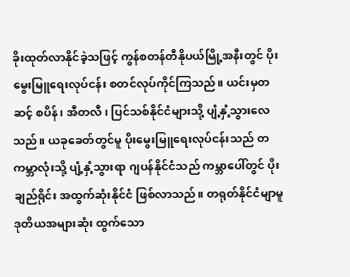ခိုးထုတ်လာနိုင်ခဲ့သဖြင့် ကွန်စတန်တီနိုပယ်မြို့အနီးတွင် ပိုးမွေးမြူရေးလုပ်ငန်း စတင်လုပ်ကိုင်ကြသည်။ ယင်းမှတဆင့် စပိန်၊ အီတလီ၊ ပြင်သစ်နိုင်ငံများသို့ ပျံ့နှံ့သွားလေသည်။ ယခုခေတ်တွင်မူ ပိုးမွေးမြူရေးလုပ်ငန်းသည် တကမ္ဘာလုံးသို့ ပျံ့နှံ့သွားရာ ဂျပန်နိုင်ငံသည် ကမ္ဘာပေါ်တွင် ပိုးချည်ရိုင်း အထွက်ဆုံးနိုင်ငံ ဖြစ်လာသည်။ တရုတ်နိုင်ငံမျာမူ ဒုတိယအများဆုံး ထွက်သော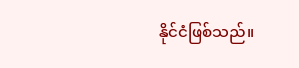နိုင်ငံဖြစ်သည်။